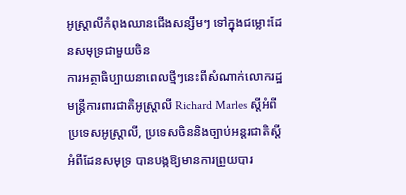អូស្ត្រាលីកំពុងឈានជើងសន្សឹមៗ ទៅក្នុងជម្លោះដែនសមុទ្រជាមួយចិន
ការអត្ថាធិប្បាយនាពេលថ្មីៗនេះពីសំណាក់លោករដ្ឋមន្ត្រីការពារជាតិអូស្ត្រាលី Richard Marles ស្ដីអំពីប្រទេសអូស្ត្រាលី, ប្រទេសចិននិងច្បាប់អន្តរជាតិស្តីអំពីដែនសមុទ្រ បានបង្កឱ្យមានការព្រួយបារ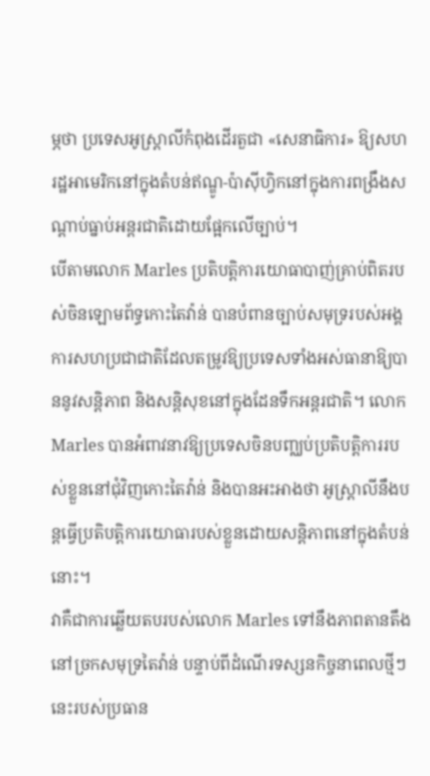ម្ភថា ប្រទេសអូស្ត្រាលីកំពុងដើរតួជា «សេនាធិការ» ឱ្យសហរដ្ឋអាមេរិកនៅក្នុងតំបន់ឥណ្ឌូ-ប៉ាស៊ីហ្វិកនៅក្នុងការពង្រឹងសណ្ដាប់ធ្នាប់អន្តរជាតិដោយផ្អែកលើច្បាប់។
បើតាមលោក Marles ប្រតិបត្តិការយោធាបាញ់គ្រាប់ពិតរបស់ចិនឡោមព័ទ្ធកោះតៃវ៉ាន់ បានបំពានច្បាប់សមុទ្ររបស់អង្គការសហប្រជាជាតិដែលតម្រូវឱ្យប្រទេសទាំងអស់ធានាឱ្យបាននូវសន្តិភាព និងសន្តិសុខនៅក្នុងដែនទឹកអន្តរជាតិ។ លោក Marles បានអំពាវនាវឱ្យប្រទេសចិនបញ្ឈប់ប្រតិបត្តិការរបស់ខ្លួននៅជុំវិញកោះតៃវ៉ាន់ និងបានអះអាងថា អូស្ត្រាលីនឹងបន្តធ្វើប្រតិបត្តិការយោធារបស់ខ្លួនដោយសន្តិភាពនៅក្នុងតំបន់នោះ។
វាគឺជាការឆ្លើយតបរបស់លោក Marles ទៅនឹងភាពតានតឹងនៅច្រកសមុទ្រតៃវ៉ាន់ បន្ទាប់ពីដំណើរទស្សនកិច្ចនាពេលថ្មីៗនេះរបស់ប្រធាន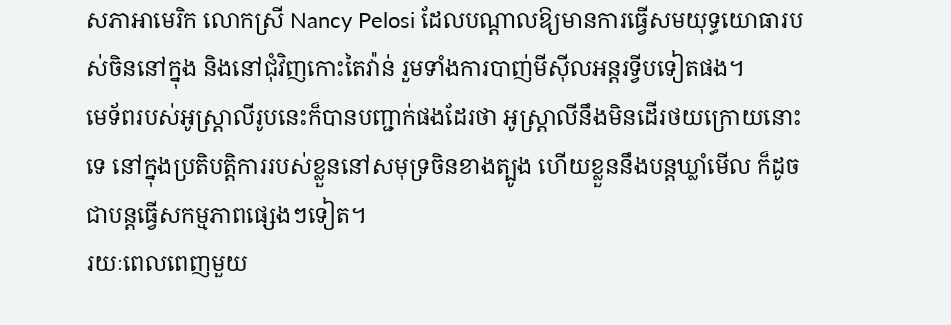សភាអាមេរិក លោកស្រី Nancy Pelosi ដែលបណ្ដាលឱ្យមានការធ្វើសមយុទ្ធយោធារបស់ចិននៅក្នុង និងនៅជុំវិញកោះតៃវ៉ាន់ រួមទាំងការបាញ់មីស៊ីលអន្តរទ្វីបទៀតផង។
មេទ័ពរបស់អូស្ត្រាលីរូបនេះក៏បានបញ្ជាក់ផងដែរថា អូស្ត្រាលីនឹងមិនដើរថយក្រោយនោះទេ នៅក្នុងប្រតិបត្តិការរបស់ខ្លួននៅសមុទ្រចិនខាងត្បូង ហើយខ្លួននឹងបន្តឃ្លាំមើល ក៏ដូចជាបន្តធ្វើសកម្មភាពផ្សេងៗទៀត។
រយៈពេលពេញមួយ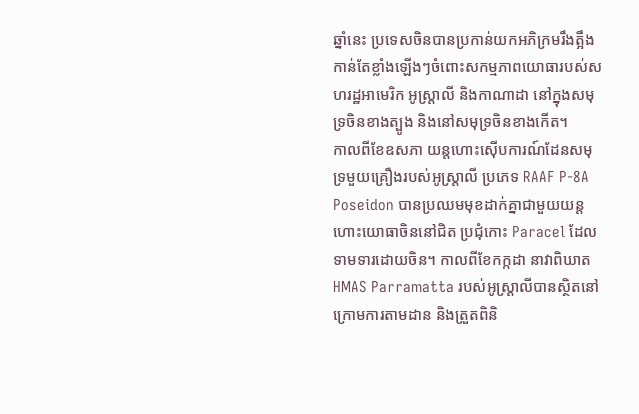ឆ្នាំនេះ ប្រទេសចិនបានប្រកាន់យកអភិក្រមរឹងត្អឹងកាន់តែខ្លាំងឡើងៗចំពោះសកម្មភាពយោធារបស់សហរដ្ឋអាមេរិក អូស្ត្រាលី និងកាណាដា នៅក្នុងសមុទ្រចិនខាងត្បូង និងនៅសមុទ្រចិនខាងកើត។
កាលពីខែឧសភា យន្តហោះស៊ើបការណ៍ដែនសមុទ្រមួយគ្រឿងរបស់អូស្ត្រាលី ប្រភេទ RAAF P-8A Poseidon បានប្រឈមមុខដាក់គ្នាជាមួយយន្តហោះយោធាចិននៅជិត ប្រជុំកោះ Paracel ដែលទាមទារដោយចិន។ កាលពីខែកក្កដា នាវាពិឃាត HMAS Parramatta របស់អូស្ត្រាលីបានស្ថិតនៅក្រោមការតាមដាន និងត្រួតពិនិ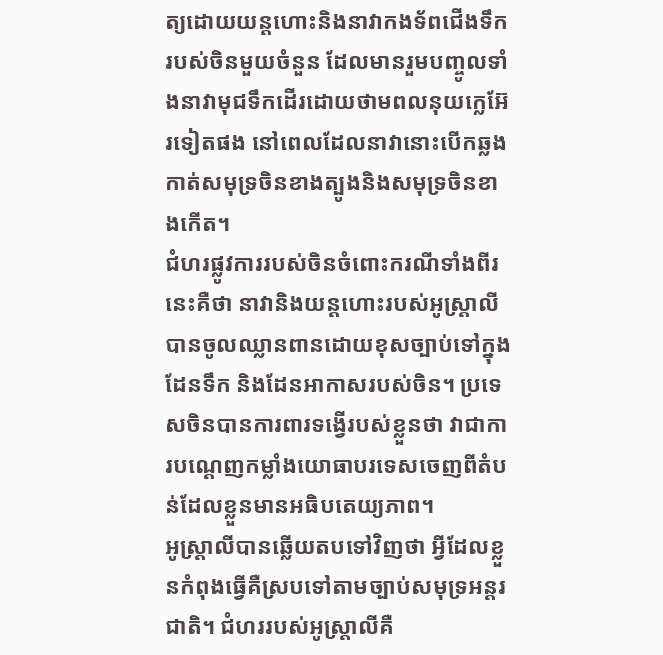ត្យដោយយន្តហោះនិងនាវាកងទ័ពជើងទឹករបស់ចិនមួយចំនួន ដែលមានរួមបញ្ចូលទាំងនាវាមុជទឹកដើរដោយថាមពលនុយក្លេអ៊ែរទៀតផង នៅពេលដែលនាវានោះបើកឆ្លងកាត់សមុទ្រចិនខាងត្បូងនិងសមុទ្រចិនខាងកើត។
ជំហរផ្លូវការរបស់ចិនចំពោះករណីទាំងពីរនេះគឺថា នាវានិងយន្តហោះរបស់អូស្ត្រាលីបានចូលឈ្លានពានដោយខុសច្បាប់ទៅក្នុងដែនទឹក និងដែនអាកាសរបស់ចិន។ ប្រទេសចិនបានការពារទង្វើរបស់ខ្លួនថា វាជាការបណ្តេញកម្លាំងយោធាបរទេសចេញពីតំបន់ដែលខ្លួនមានអធិបតេយ្យភាព។
អូស្ត្រាលីបានឆ្លើយតបទៅវិញថា អ្វីដែលខ្លួនកំពុងធ្វើគឺស្របទៅតាមច្បាប់សមុទ្រអន្តរជាតិ។ ជំហររបស់អូស្ត្រាលីគឺ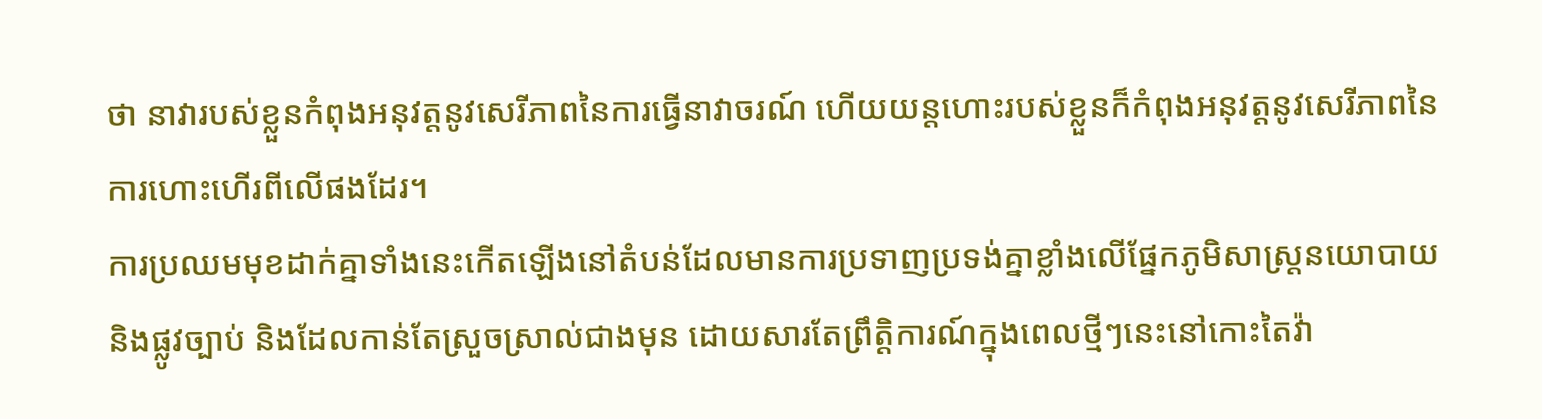ថា នាវារបស់ខ្លួនកំពុងអនុវត្តនូវសេរីភាពនៃការធ្វើនាវាចរណ៍ ហើយយន្តហោះរបស់ខ្លួនក៏កំពុងអនុវត្តនូវសេរីភាពនៃការហោះហើរពីលើផងដែរ។
ការប្រឈមមុខដាក់គ្នាទាំងនេះកើតឡើងនៅតំបន់ដែលមានការប្រទាញប្រទង់គ្នាខ្លាំងលើផ្នែកភូមិសាស្ត្រនយោបាយនិងផ្លូវច្បាប់ និងដែលកាន់តែស្រួចស្រាល់ជាងមុន ដោយសារតែព្រឹត្តិការណ៍ក្នុងពេលថ្មីៗនេះនៅកោះតៃវ៉ា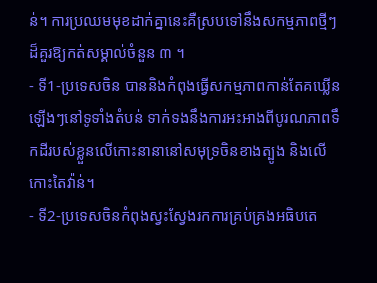ន់។ ការប្រឈមមុខដាក់គ្នានេះគឺស្របទៅនឹងសកម្មភាពថ្មីៗដ៏គួរឱ្យកត់សម្គាល់ចំនួន ៣ ។
- ទី1-ប្រទេសចិន បាននិងកំពុងធ្វើសកម្មភាពកាន់តែគឃ្លើនឡើងៗនៅទូទាំងតំបន់ ទាក់ទងនឹងការអះអាងពីបូរណភាពទឹកដីរបស់ខ្លួនលើកោះនានានៅសមុទ្រចិនខាងត្បូង និងលើកោះតៃវ៉ាន់។
- ទី2-ប្រទេសចិនកំពុងស្វះស្វែងរកការគ្រប់គ្រងអធិបតេ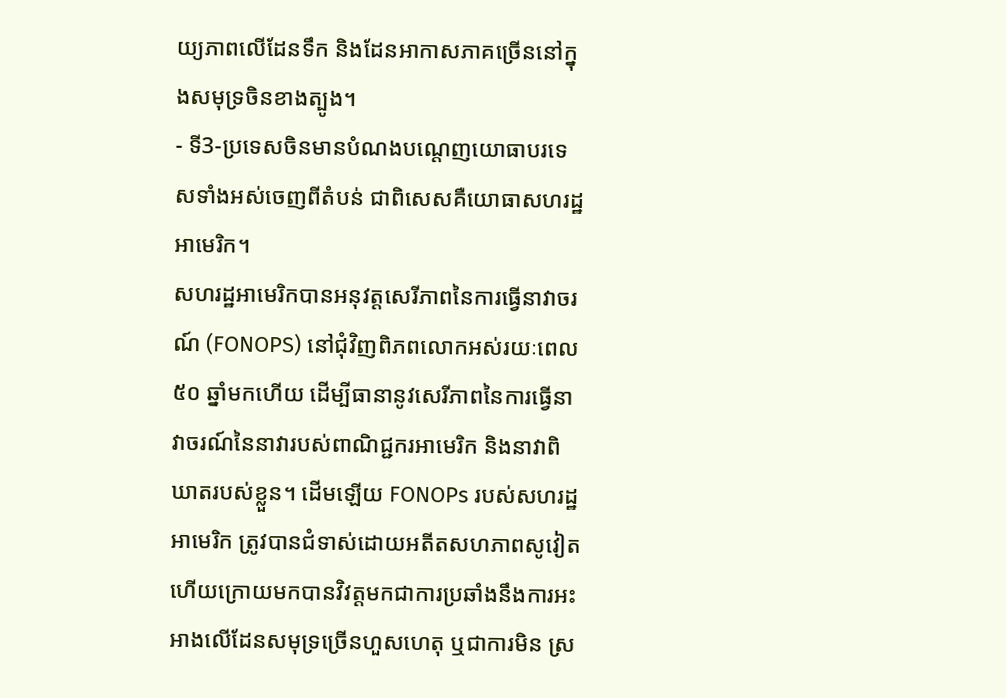យ្យភាពលើដែនទឹក និងដែនអាកាសភាគច្រើននៅក្នុងសមុទ្រចិនខាងត្បូង។
- ទី3-ប្រទេសចិនមានបំណងបណ្តេញយោធាបរទេសទាំងអស់ចេញពីតំបន់ ជាពិសេសគឺយោធាសហរដ្ឋអាមេរិក។
សហរដ្ឋអាមេរិកបានអនុវត្តសេរីភាពនៃការធ្វើនាវាចរណ៍ (FONOPS) នៅជុំវិញពិភពលោកអស់រយៈពេល ៥០ ឆ្នាំមកហើយ ដើម្បីធានានូវសេរីភាពនៃការធ្វើនាវាចរណ៍នៃនាវារបស់ពាណិជ្ជករអាមេរិក និងនាវាពិឃាតរបស់ខ្លួន។ ដើមឡើយ FONOPs របស់សហរដ្ឋអាមេរិក ត្រូវបានជំទាស់ដោយអតីតសហភាពសូវៀត ហើយក្រោយមកបានវិវត្តមកជាការប្រឆាំងនឹងការអះអាងលើដែនសមុទ្រច្រើនហួសហេតុ ឬជាការមិន ស្រ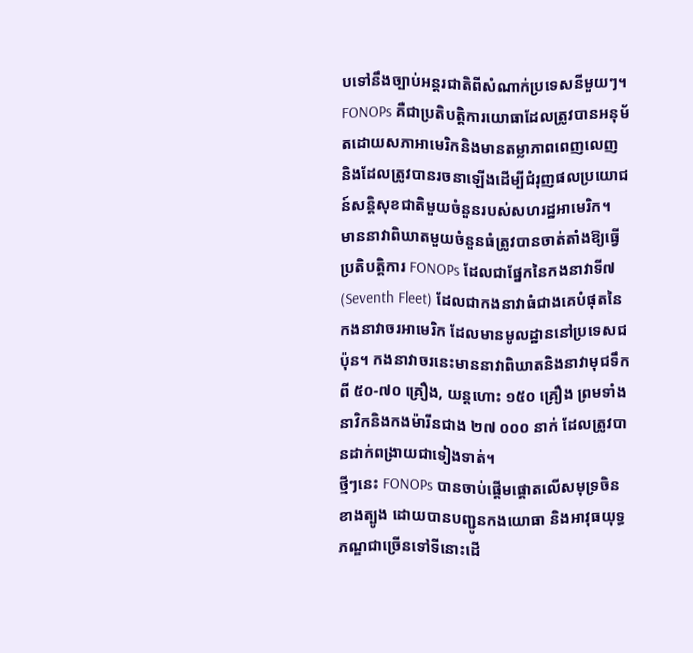បទៅនឹងច្បាប់អន្តរជាតិពីសំណាក់ប្រទេសនីមួយៗ។
FONOPs គឺជាប្រតិបត្តិការយោធាដែលត្រូវបានអនុម័តដោយសភាអាមេរិកនិងមានតម្លាភាពពេញលេញ និងដែលត្រូវបានរចនាឡើងដើម្បីជំរុញផលប្រយោជន៍សន្តិសុខជាតិមួយចំនួនរបស់សហរដ្ឋអាមេរិក។
មាននាវាពិឃាតមួយចំនួនធំត្រូវបានចាត់តាំងឱ្យធ្វើប្រតិបត្តិការ FONOPs ដែលជាផ្នែកនៃកងនាវាទី៧ (Seventh Fleet) ដែលជាកងនាវាធំជាងគេបំផុតនៃកងនាវាចរអាមេរិក ដែលមានមូលដ្ឋាននៅប្រទេសជប៉ុន។ កងនាវាចរនេះមាននាវាពិឃាតនិងនាវាមុជទឹកពី ៥០-៧០ គ្រឿង, យន្តហោះ ១៥០ គ្រឿង ព្រមទាំងនាវិកនិងកងម៉ារីនជាង ២៧ ០០០ នាក់ ដែលត្រូវបានដាក់ពង្រាយជាទៀងទាត់។
ថ្មីៗនេះ FONOPs បានចាប់ផ្តើមផ្តោតលើសមុទ្រចិនខាងត្បូង ដោយបានបញ្ជូនកងយោធា និងអាវុធយុទ្ធភណ្ឌជាច្រើនទៅទីនោះដើ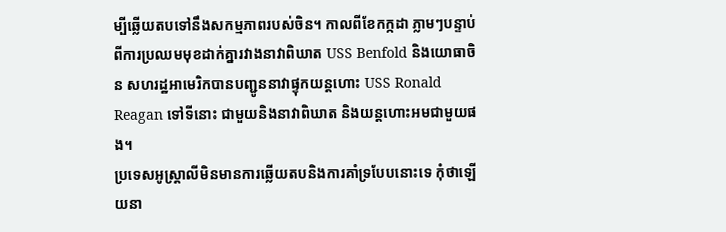ម្បីឆ្លើយតបទៅនឹងសកម្មភាពរបស់ចិន។ កាលពីខែកក្កដា ភ្លាមៗបន្ទាប់ពីការប្រឈមមុខដាក់គ្នារវាងនាវាពិឃាត USS Benfold និងយោធាចិន សហរដ្ឋអាមេរិកបានបញ្ជូននាវាផ្ទុកយន្តហោះ USS Ronald Reagan ទៅទីនោះ ជាមួយនិងនាវាពិឃាត និងយន្តហោះអមជាមួយផង។
ប្រទេសអូស្ត្រាលីមិនមានការឆ្លើយតបនិងការគាំទ្របែបនោះទេ កុំថាឡើយនា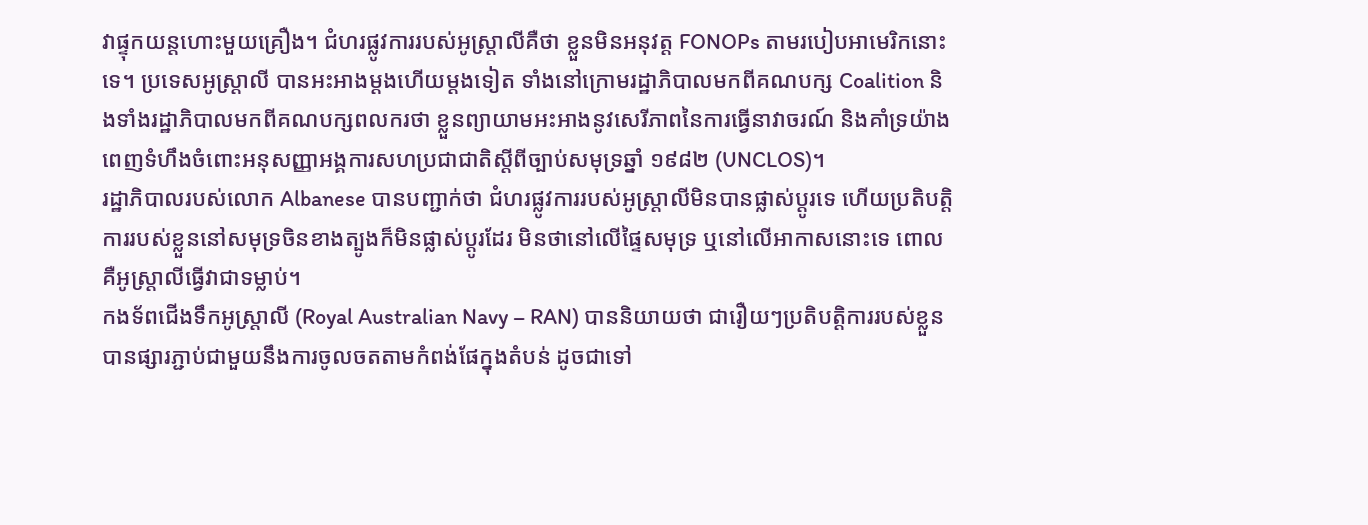វាផ្ទុកយន្តហោះមួយគ្រឿង។ ជំហរផ្លូវការរបស់អូស្ត្រាលីគឺថា ខ្លួនមិនអនុវត្ត FONOPs តាមរបៀបអាមេរិកនោះទេ។ ប្រទេសអូស្ត្រាលី បានអះអាងម្ដងហើយម្ដងទៀត ទាំងនៅក្រោមរដ្ឋាភិបាលមកពីគណបក្ស Coalition និងទាំងរដ្ឋាភិបាលមកពីគណបក្សពលករថា ខ្លួនព្យាយាមអះអាងនូវសេរីភាពនៃការធ្វើនាវាចរណ៍ និងគាំទ្រយ៉ាងពេញទំហឹងចំពោះអនុសញ្ញាអង្គការសហប្រជាជាតិស្តីពីច្បាប់សមុទ្រឆ្នាំ ១៩៨២ (UNCLOS)។
រដ្ឋាភិបាលរបស់លោក Albanese បានបញ្ជាក់ថា ជំហរផ្លូវការរបស់អូស្ត្រាលីមិនបានផ្លាស់ប្តូរទេ ហើយប្រតិបត្តិការរបស់ខ្លួននៅសមុទ្រចិនខាងត្បូងក៏មិនផ្លាស់ប្ដូរដែរ មិនថានៅលើផ្ទៃសមុទ្រ ឬនៅលើអាកាសនោះទេ ពោលគឺអូស្ត្រាលីធ្វើវាជាទម្លាប់។
កងទ័ពជើងទឹកអូស្ត្រាលី (Royal Australian Navy – RAN) បាននិយាយថា ជារឿយៗប្រតិបត្តិការរបស់ខ្លួនបានផ្សារភ្ជាប់ជាមួយនឹងការចូលចតតាមកំពង់ផែក្នុងតំបន់ ដូចជាទៅ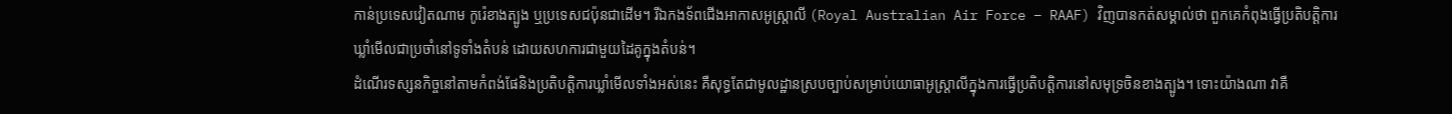កាន់ប្រទេសវៀតណាម កូរ៉េខាងត្បូង ឬប្រទេសជប៉ុនជាដើម។ រីឯកងទ័ពជើងអាកាសអូស្ត្រាលី (Royal Australian Air Force – RAAF) វិញបានកត់សម្គាល់ថា ពួកគេកំពុងធ្វើប្រតិបត្តិការឃ្លាំមើលជាប្រចាំនៅទូទាំងតំបន់ ដោយសហការជាមួយដៃគូក្នុងតំបន់។
ដំណើរទស្សនកិច្ចនៅតាមកំពង់ផែនិងប្រតិបត្តិការឃ្លាំមើលទាំងអស់នេះ គឺសុទ្ធតែជាមូលដ្ឋានស្របច្បាប់សម្រាប់យោធាអូស្ត្រាលីក្នុងការធ្វើប្រតិបត្តិការនៅសមុទ្រចិនខាងត្បូង។ ទោះយ៉ាងណា វាគឺ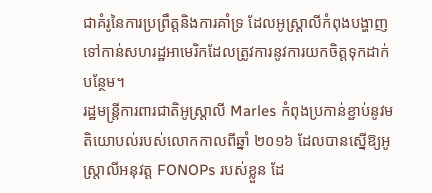ជាគំរូនៃការប្រព្រឹត្តនិងការគាំទ្រ ដែលអូស្ត្រាលីកំពុងបង្ហាញទៅកាន់សហរដ្ឋអាមេរិកដែលត្រូវការនូវការយកចិត្តទុកដាក់បន្ថែម។
រដ្ឋមន្ត្រីការពារជាតិអូស្ត្រាលី Marles កំពុងប្រកាន់ខ្ជាប់នូវមតិយោបល់របស់លោកកាលពីឆ្នាំ ២០១៦ ដែលបានស្នើឱ្យអូស្ត្រាលីអនុវត្ត FONOPs របស់ខ្លួន ដែ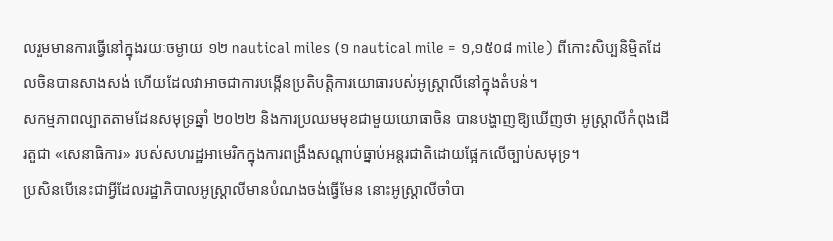លរួមមានការធ្វើនៅក្នុងរយៈចម្ងាយ ១២ nautical miles (១ nautical mile = ១,១៥០៨ mile) ពីកោះសិប្បនិម្មិតដែលចិនបានសាងសង់ ហើយដែលវាអាចជាការបង្កើនប្រតិបត្តិការយោធារបស់អូស្ត្រាលីនៅក្នុងតំបន់។
សកម្មភាពល្បាតតាមដែនសមុទ្រឆ្នាំ ២០២២ និងការប្រឈមមុខជាមួយយោធាចិន បានបង្ហាញឱ្យឃើញថា អូស្ត្រាលីកំពុងដើរតួជា «សេនាធិការ» របស់សហរដ្ឋអាមេរិកក្នុងការពង្រឹងសណ្ដាប់ធ្នាប់អន្តរជាតិដោយផ្អែកលើច្បាប់សមុទ្រ។
ប្រសិនបើនេះជាអ្វីដែលរដ្ឋាភិបាលអូស្ត្រាលីមានបំណងចង់ធ្វើមែន នោះអូស្ត្រាលីចាំបា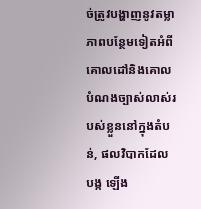ច់ត្រូវបង្ហាញនូវតម្លាភាពបន្ថែមទៀតអំពីគោលដៅនិងគោលបំណងច្បាស់លាស់របស់ខ្លួននៅក្នុងតំបន់, ផលវិបាកដែលបង្ក ឡើង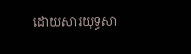ដោយសារយុទ្ធសា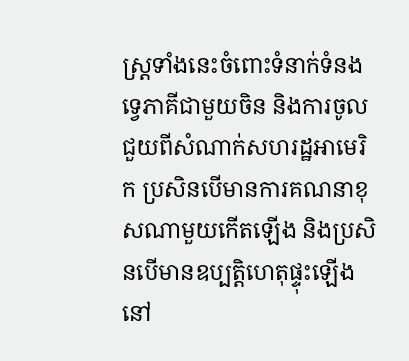ស្ត្រទាំងនេះចំពោះទំនាក់ទំនងទ្វេភាគីជាមួយចិន និងការចូលជួយពីសំណាក់សហរដ្ឋអាមេរិក ប្រសិនបើមានការគណនាខុសណាមួយកើតឡើង និងប្រសិនបើមានឧប្បត្តិហេតុផ្ទុះឡើងនៅ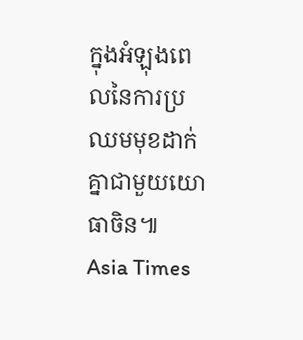ក្នុងអំឡុងពេលនៃការប្រឈមមុខដាក់គ្នាជាមួយយោធាចិន៕
Asia Times